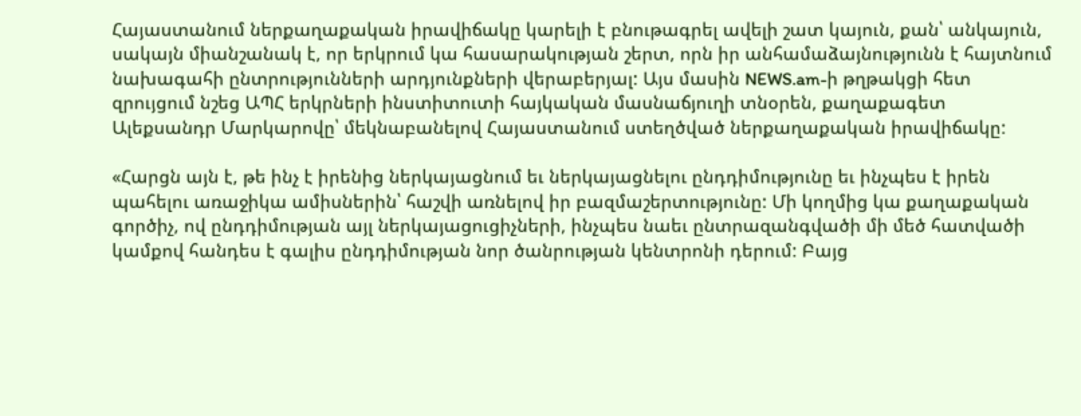Հայաստանում ներքաղաքական իրավիճակը կարելի է բնութագրել ավելի շատ կայուն, քան՝ անկայուն, սակայն միանշանակ է, որ երկրում կա հասարակության շերտ, որն իր անհամաձայնությունն է հայտնում նախագահի ընտրությունների արդյունքների վերաբերյալ: Այս մասին NEWS.am-ի թղթակցի հետ զրույցում նշեց ԱՊՀ երկրների ինստիտուտի հայկական մասնաճյուղի տնօրեն, քաղաքագետ Ալեքսանդր Մարկարովը՝ մեկնաբանելով Հայաստանում ստեղծված ներքաղաքական իրավիճակը:

«Հարցն այն է, թե ինչ է իրենից ներկայացնում եւ ներկայացնելու ընդդիմությունը եւ ինչպես է իրեն պահելու առաջիկա ամիսներին՝ հաշվի առնելով իր բազմաշերտությունը: Մի կողմից կա քաղաքական գործիչ, ով ընդդիմության այլ ներկայացուցիչների, ինչպես նաեւ ընտրազանգվածի մի մեծ հատվածի կամքով հանդես է գալիս ընդդիմության նոր ծանրության կենտրոնի դերում: Բայց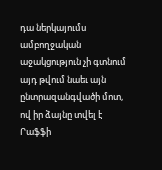դա ներկայումս ամբողջական աջակցություն չի գտնում այդ թվում նաեւ այն ընտրազանգվածի մոտ, ով իր ձայնը տվել է Րաֆֆի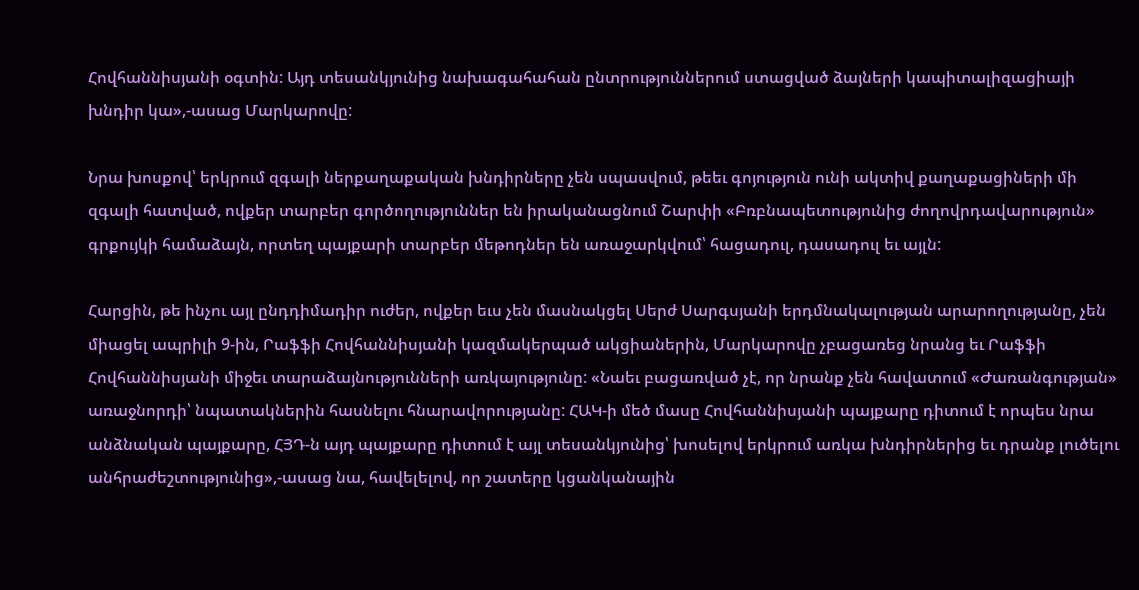Հովհաննիսյանի օգտին: Այդ տեսանկյունից նախագահահան ընտրություններում ստացված ձայների կապիտալիզացիայի խնդիր կա»,-ասաց Մարկարովը:

Նրա խոսքով՝ երկրում զգալի ներքաղաքական խնդիրները չեն սպասվում, թեեւ գոյություն ունի ակտիվ քաղաքացիների մի զգալի հատված, ովքեր տարբեր գործողություններ են իրականացնում Շարփի «Բռբնապետությունից ժողովրդավարություն» գրքույկի համաձայն, որտեղ պայքարի տարբեր մեթոդներ են առաջարկվում՝ հացադուլ, դասադուլ եւ այլն:

Հարցին, թե ինչու այլ ընդդիմադիր ուժեր, ովքեր եւս չեն մասնակցել Սերժ Սարգսյանի երդմնակալության արարողությանը, չեն միացել ապրիլի 9-ին, Րաֆֆի Հովհաննիսյանի կազմակերպած ակցիաներին, Մարկարովը չբացառեց նրանց եւ Րաֆֆի Հովհաննիսյանի միջեւ տարաձայնությունների առկայությունը: «Նաեւ բացառված չէ, որ նրանք չեն հավատում «Ժառանգության» առաջնորդի՝ նպատակներին հասնելու հնարավորությանը: ՀԱԿ-ի մեծ մասը Հովհաննիսյանի պայքարը դիտում է որպես նրա անձնական պայքարը, ՀՅԴ-ն այդ պայքարը դիտում է այլ տեսանկյունից՝ խոսելով երկրում առկա խնդիրներից եւ դրանք լուծելու անհրաժեշտությունից»,-ասաց նա, հավելելով, որ շատերը կցանկանային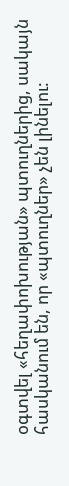օգտվել «հեղափոխության» պտուղներից, սակայն հասկանում են, որ «պտուղներ» չեն լինելու: